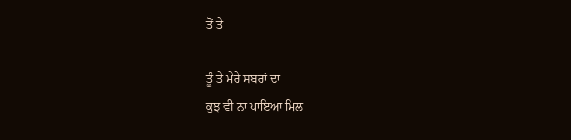ਤੋਂ ਤੇ

ਤੂੰ ਤੇ ਮੇਰੇ ਸਬਰਾਂ ਦਾ
ਕੁਝ ਵੀ ਨਾ ਪਾਇਆ ਮਿਲ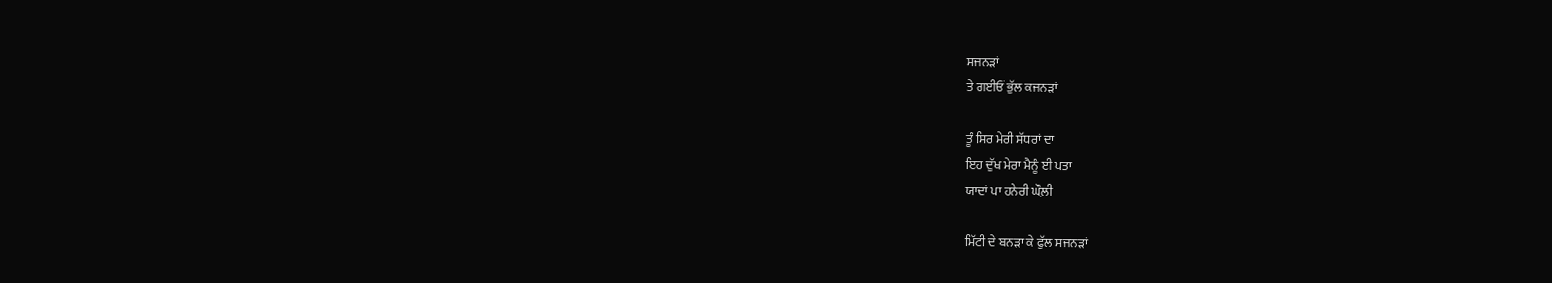ਸਜਨੜਾਂ
ਤੇ ਗਈਓਂ ਭੁੱਲ ਕਜਨੜਾਂ

ਤੂੰ ਸਿਰ ਮੇਰੀ ਸੱਧਰਾਂ ਦਾ
ਇਹ ਦੁੱਖ ਮੇਰਾ ਮੈਨੂੰ ਈ ਪਤਾ
ਯਾਦਾਂ ਪਾ ਹਨੇਰੀ ਘੌਲ਼ੀ

ਮਿੱਟੀ ਦੇ ਬਨੜਾ ਕੇ ਫੁੱਲ ਸਜਨੜਾਂ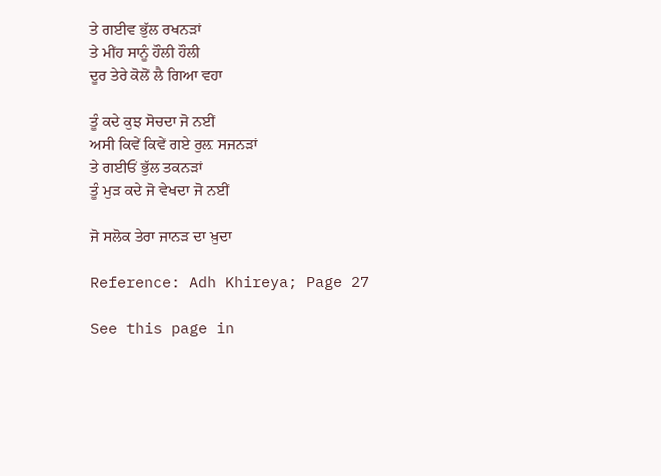ਤੇ ਗਈਵ ਭੁੱਲ ਰਖਨੜਾਂ
ਤੇ ਮੀਂਹ ਸਾਨੂੰ ਹੌਲੀ ਹੌਲੀ
ਦੂਰ ਤੇਰੇ ਕੋਲੋਂ ਲੈ ਗਿਆ ਵਹਾ

ਤੂੰ ਕਦੇ ਕੁਝ ਸੋਚਦਾ ਜੋ ਨਈਂ
ਅਸੀ ਕਿਵੇਂ ਕਿਵੇਂ ਗਏ ਰੁਲ਼ ਸਜਨੜਾਂ
ਤੇ ਗਈਓਂ ਭੁੱਲ ਤਕਨੜਾਂ
ਤੂੰ ਮੁੜ ਕਦੇ ਜੋ ਵੇਖਦਾ ਜੋ ਨਈਂ

ਜੋ ਸਲੋਕ ਤੇਰਾ ਜਾਨੜ ਦਾ ਖ਼ੁਦਾ

Reference: Adh Khireya; Page 27

See this page in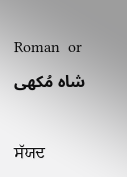Roman  or  شاہ مُکھی

ਸੱਯਦ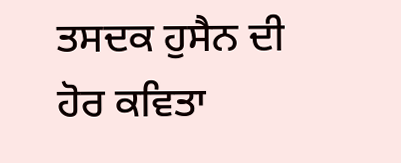ਤਸਦਕ ਹੁਸੈਨ ਦੀ ਹੋਰ ਕਵਿਤਾ